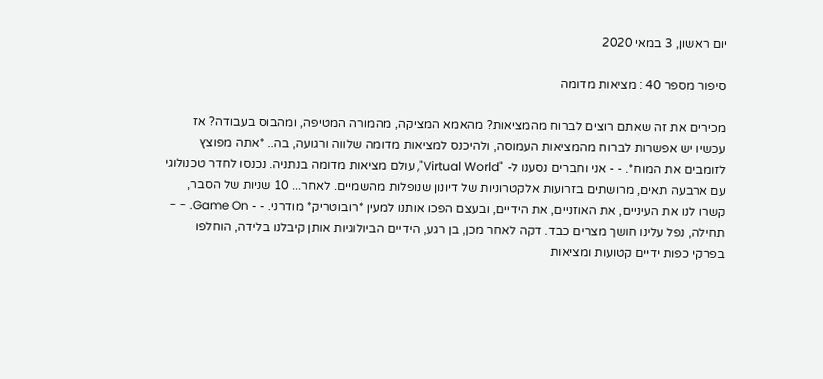יום ראשון, 3 במאי 2020

סיפור מספר 40 : מציאות מדומה

מכירים את זה שאתם רוצים לברוח מהמציאות? מהאמא המציקה, מהמורה המטיפה, ומהבוס בעבודה? אז עכשיו יש אפשרות לברוח מהמציאות העמוסה, ולהיכנס למציאות מדומה שלווה ורגועה, בה.. *אתה מפוצץ לזומבים את המוח*. - - אני וחברים נסענו ל- "Virtual World", עולם מציאות מדומה בנתניה. נכנסו לחדר טכנולוגי עם ארבעה תאים, מרושתים בזרועות אלקטרוניות של דיונון שנופלות מהשמיים. לאחר... 10 שניות של הסבר, קשרו לנו את העיניים, את האוזניים, את הידיים, ובעצם הפכו אותנו למעין *רובוטריק* מודרני. - - Game On. - - תחילה, נפל עלינו חושך מצרים כבד. דקה לאחר מכן, בן רגע, הידיים הביולוגיות אותן קיבלנו בלידה, הוחלפו בפרקי כפות ידיים קטועות ומציאות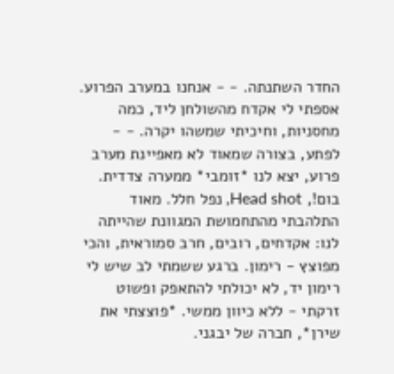החדר השתנתה. - - אנחנו במערב הפרוע. אספתי לי אקדח מהשולחן ליד, כמה מחסניות, וחיכיתי שמשהו יקרה. - - לפתע, בצורה שמאוד לא מאפיינת מערב פרוע, יצא לנו *זומבי* ממערה צדדית. בום!, Head shot, נפל חלל. מאוד התלהבתי מהתחמושת המגוונת שהייתה לנו: אקדחים, רובים, חרב סמוראית, והכי מפוצץ - רימון. ברגע ששמתי לב שיש לי רימון יד, לא יכולתי להתאפק ופשוט זרקתי - ללא כיוון ממשי. *פוצצתי את שירן*, חברה של יבגני.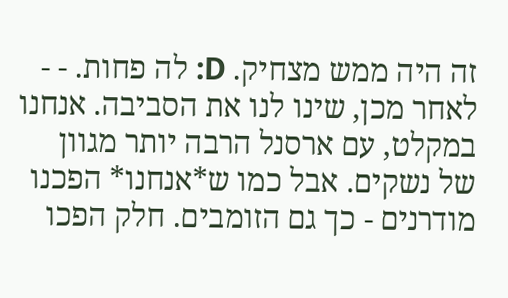זה היה ממש מצחיק. D: לה פחות. - - לאחר מכן, שינו לנו את הסביבה. אנחנו במקלט, עם ארסנל הרבה יותר מגוון של נשקים. אבל כמו ש*אנחנו* הפכנו מודרנים - כך גם הזומבים. חלק הפכו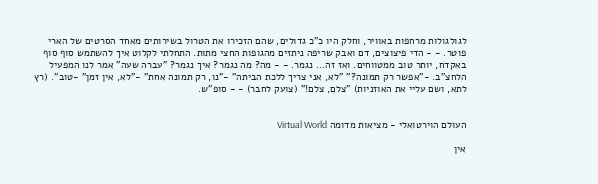לגולגולות מרחפות באוויר, וחלק היו כ"כ גדולים, שהם הזכירו את הטרול בשירותים מאחד הסרטים של הארי פוטר. - - הדי פיצוצים, דם ואבק שריפה ניתזים מהגופות החצי מתות. התחלתי לקלוט איך להשתמש סוף סוף באקדח, יותר טוב ממטווחים. ואז זה... נגמר. - - מה? מה נגמר? איך נגמר? "עברה שעה" אמר לנו המפעיל הלחצ"ב. -"אפשר רק תמונה?" "לא, אני צריך ללכת הביתה" -"נו, רק תמונה אחת" -"לא, אין זמן" -טוב". (רץ לתא, ושם עליי את האוזניות) "צלם, צלם!" (צועק לחבר) - - סופ"ש.


העולם הוירטואלי - מציאות מדומה Virtual World

אין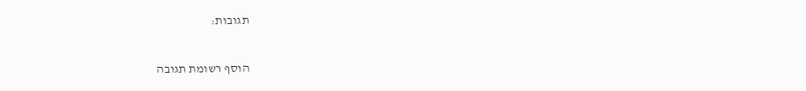תגובות:

הוסף רשומת תגובה